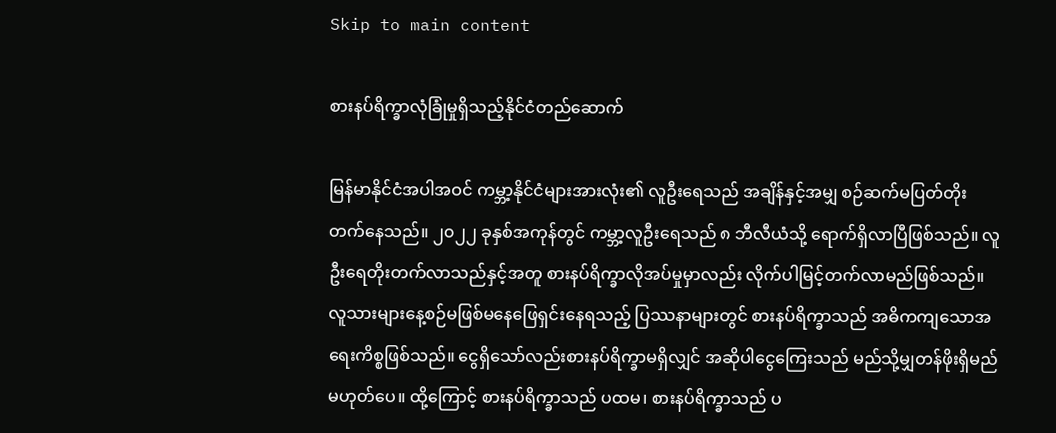Skip to main content

စားနပ်ရိက္ခာလုံခြုံမှုရှိသည့်နိုင်ငံတည်ဆောက်

မြန်မာနိုင်ငံအပါအဝင် ကမ္ဘာ့နိုင်ငံများအားလုံး၏ လူဦးရေသည် အချိန်နှင့်အမျှ စဉ်ဆက်မပြတ်တိုးတက်နေသည်။ ၂၀၂၂ ခုနှစ်အကုန်တွင် ကမ္ဘာ့လူဦးရေသည် ၈ ဘီလီယံသို့ ရောက်ရှိလာပြီဖြစ်သည်။ လူဦးရေတိုးတက်လာသည်နှင့်အတူ စားနပ်ရိက္ခာလိုအပ်မှုမှာလည်း လိုက်ပါမြင့်တက်လာမည်ဖြစ်သည်။ လူသားများနေ့စဉ်မဖြစ်မနေဖြေရှင်းနေရသည့် ပြဿနာများတွင် စားနပ်ရိက္ခာသည် အဓိကကျသောအရေးကိစ္စဖြစ်သည်။ ငွေရှိသော်လည်းစားနပ်ရိက္ခာမရှိလျှင် အဆိုပါငွေကြေးသည် မည်သို့မျှတန်ဖိုးရှိမည်မဟုတ်ပေ။ ထို့ကြောင့် စားနပ်ရိက္ခာသည် ပထမ၊ စားနပ်ရိက္ခာသည် ပ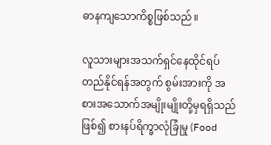ဓာနကျသောကိစ္စဖြစ်သည်။

လူသားများအသက်ရှင်နေထိုင်ရပ်တည်နိုင်ရန်အတွက် စွမ်းအားကို အစားအသောက်အမျိုးမျိုးတို့မှရရှိသည်ဖြစ်၍ စားနပ်ရိက္ခာလုံခြုံမှု (Food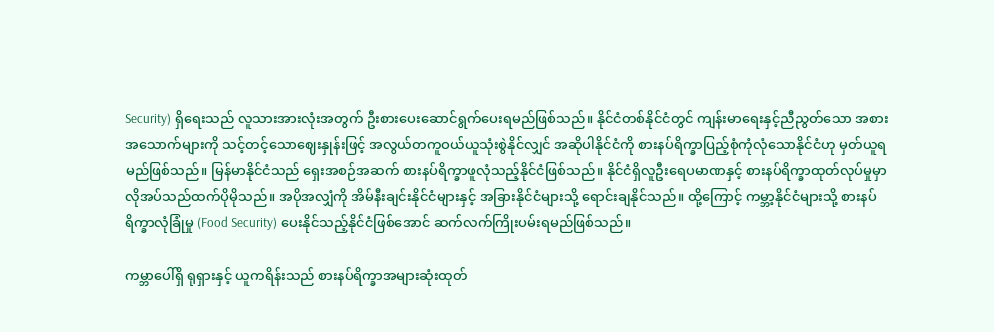Security) ရှိရေးသည် လူသားအားလုံးအတွက် ဦးစားပေးဆောင်ရွက်ပေးရမည်ဖြစ်သည်။ နိုင်ငံတစ်နိုင်ငံတွင် ကျန်းမာရေးနှင့်ညီညွတ်သော အစားအသောက်များကို သင့်တင့်သောဈေးနှုန်းဖြင့် အလွယ်တကူဝယ်ယူသုံးစွဲနိုင်လျှင် အဆိုပါနိုင်ငံကို စားနပ်ရိက္ခာပြည့်စုံကုံလုံသောနိုင်ငံဟု မှတ်ယူရမည်ဖြစ်သည်။ မြန်မာနိုင်ငံသည် ရှေးအစဉ်အဆက် စားနပ်ရိက္ခာဖူလုံသည့်နိုင်ငံဖြစ်သည်။ နိုင်ငံရှိလူဦးရေပမာဏနှင့် စားနပ်ရိက္ခာထုတ်လုပ်မှုမှာ လိုအပ်သည်ထက်ပိုမိုသည်။ အပိုအလျှံကို အိမ်နီးချင်းနိုင်ငံများနှင့် အခြားနိုင်ငံများသို့ ရောင်းချနိုင်သည်။ ထို့ကြောင့် ကမ္ဘာ့နိုင်ငံများသို့ စားနပ်ရိက္ခာလုံခြုံမှု (Food Security) ပေးနိုင်သည့်နိုင်ငံဖြစ်အောင် ဆက်လက်ကြိုးပမ်းရမည်ဖြစ်သည်။

ကမ္ဘာပေါ်ရှိ ရုရှားနှင့် ယူကရိန်းသည် စားနပ်ရိက္ခာအများဆုံးထုတ်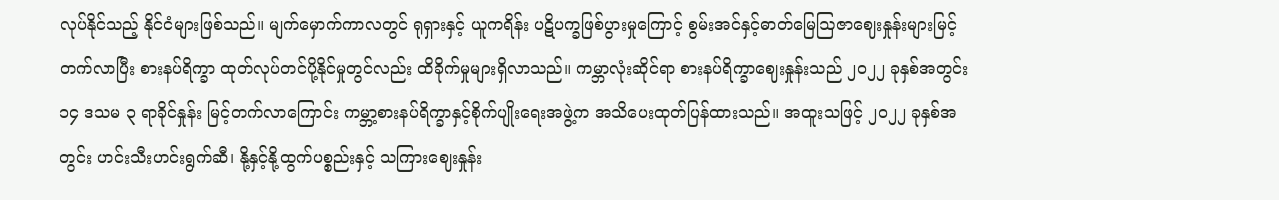လုပ်နိုင်သည့် နိုင်ငံများဖြစ်သည်။ မျက်မှောက်ကာလတွင် ရုရှားနှင့် ယူကရိန်း ပဋိပက္ခဖြစ်ပွားမှုကြောင့် စွမ်းအင်နှင့်ဓာတ်မြေဩဇာဈေးနှုန်းများမြင့်တက်လာပြီး စားနပ်ရိက္ခာ ထုတ်လုပ်တင်ပို့နိုင်မှုတွင်လည်း ထိခိုက်မှုများရှိလာသည်။ ကမ္ဘာလုံးဆိုင်ရာ စားနပ်ရိက္ခာဈေးနှုန်းသည် ၂၀၂၂ ခုနှစ်အတွင်း ၁၄ ဒသမ ၃ ရာခိုင်နှုန်း မြင့်တက်လာကြောင်း ကမ္ဘာ့စားနပ်ရိက္ခာနှင့်စိုက်ပျိုးရေးအဖွဲ့က အသိပေးထုတ်ပြန်ထားသည်။ အထူးသဖြင့် ၂၀၂၂ ခုနှစ်အတွင်း ဟင်းသီးဟင်းရွက်ဆီ၊ နို့နှင့်နို့ထွက်ပစ္စည်းနှင့် သကြားဈေးနှုန်း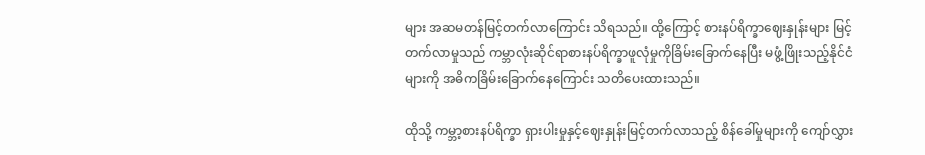များ အဆမတန်မြင့်တက်လာကြောင်း သိရသည်။ ထို့ကြောင့် စားနပ်ရိက္ခာဈေးနှုန်းများ မြင့်တက်လာမှုသည် ကမ္ဘာလုံးဆိုင်ရာစားနပ်ရိက္ခာဖူလုံမှုကိုခြိမ်းခြောက်နေပြီး မဖွံ့ဖြိုးသည့်နိုင်ငံများကို အဓိကခြိမ်းခြောက်နေကြောင်း သတိပေးထားသည်။

ထိုသို့ ကမ္ဘာ့စားနပ်ရိက္ခာ ရှားပါးမှုနှင့်ဈေးနှုန်းမြင့်တက်လာသည့် စိန်ခေါ်မှုများကို ကျော်လွှား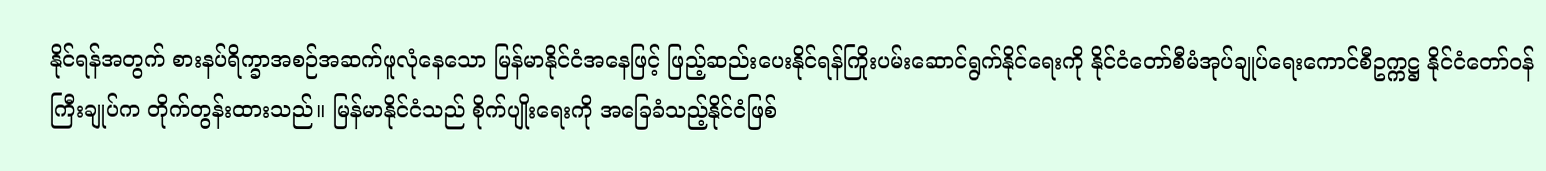နိုင်ရန်အတွက် စားနပ်ရိက္ခာအစဉ်အဆက်ဖူလုံနေသော မြန်မာနိုင်ငံအနေဖြင့် ဖြည့်ဆည်းပေးနိုင်ရန်ကြိုးပမ်းဆောင်ရွက်နိုင်ရေးကို နိုင်ငံတော်စီမံအုပ်ချုပ်ရေးကောင်စီဥက္ကဋ္ဌ နိုင်ငံတော်ဝန်ကြီးချုပ်က တိုက်တွန်းထားသည်။ မြန်မာနိုင်ငံသည် စိုက်ပျိုးရေးကို အခြေခံသည့်နိုင်ငံဖြစ်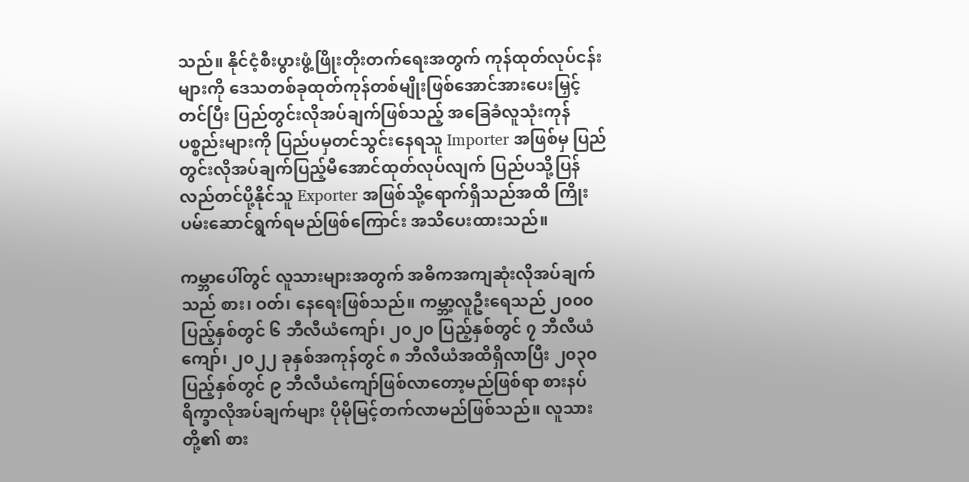သည်။ နိုင်ငံ့စီးပွားဖွံ့ဖြိုးတိုးတက်ရေးအတွက် ကုန်ထုတ်လုပ်ငန်းများကို ဒေသတစ်ခုထုတ်ကုန်တစ်မျိုးဖြစ်အောင်အားပေးမြှင့်တင်ပြီး ပြည်တွင်းလိုအပ်ချက်ဖြစ်သည့် အခြေခံလူသုံးကုန်ပစ္စည်းများကို ပြည်ပမှတင်သွင်းနေရသူ Importer အဖြစ်မှ ပြည်တွင်းလိုအပ်ချက်ပြည့်မီအောင်ထုတ်လုပ်လျက် ပြည်ပသို့ပြန်လည်တင်ပို့နိုင်သူ Exporter အဖြစ်သို့ရောက်ရှိသည်အထိ ကြိုးပမ်းဆောင်ရွက်ရမည်ဖြစ်ကြောင်း အသိပေးထားသည်။

ကမ္ဘာပေါ်တွင် လူသားများအတွက် အဓိကအကျဆုံးလိုအပ်ချက်သည် စား၊ ဝတ်၊ နေရေးဖြစ်သည်။ ကမ္ဘာ့လူဦးရေသည် ၂၀၀၀ ပြည့်နှစ်တွင် ၆ ဘီလီယံကျော်၊ ၂၀၂၀ ပြည့်နှစ်တွင် ၇ ဘီလီယံကျော်၊ ၂၀၂၂ ခုနှစ်အကုန်တွင် ၈ ဘီလီယံအထိရှိလာပြီး ၂၀၃၀ ပြည့်နှစ်တွင် ၉ ဘီလီယံကျော်ဖြစ်လာတော့မည်ဖြစ်ရာ စားနပ်ရိက္ခာလိုအပ်ချက်များ ပိုမိုမြင့်တက်လာမည်ဖြစ်သည်။ လူသားတို့၏ စား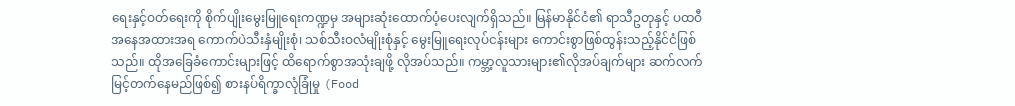ရေးနှင့်ဝတ်ရေးကို စိုက်ပျိုးမွေးမြူရေးကဏ္ဍမှ အများဆုံးထောက်ပံ့ပေးလျက်ရှိသည်။ မြန်မာနိုင်ငံ၏ ရာသီဥတုနှင့် ပထဝီအနေအထားအရ ကောက်ပဲသီးနှံမျိုးစုံ၊ သစ်သီးဝလံမျိုးစုံနှင့် မွေးမြူရေးလုပ်ငန်းများ ကောင်းစွာဖြစ်ထွန်းသည့်နိုင်ငံဖြစ်သည်။ ထိုအခြေခံကောင်းများဖြင့် ထိရောက်စွာအသုံးချဖို့ လိုအပ်သည်။ ကမ္ဘာ့လူသားများ၏လိုအပ်ချက်များ ဆက်လက်မြင့်တက်နေမည်ဖြစ်၍ စားနပ်ရိက္ခာလုံခြုံမှု (Food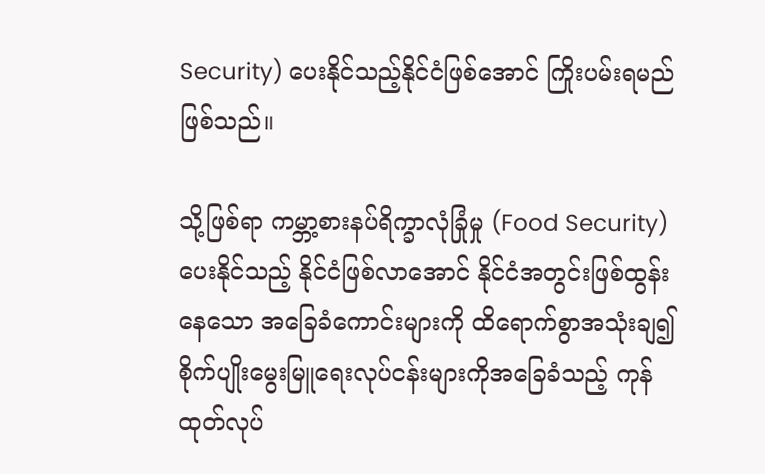Security) ပေးနိုင်သည့်နိုင်ငံဖြစ်အောင် ကြိုးပမ်းရမည်ဖြစ်သည်။

သို့ဖြစ်ရာ ကမ္ဘာ့စားနပ်ရိက္ခာလုံခြုံမှု (Food Security) ပေးနိုင်သည့် နိုင်ငံဖြစ်လာအောင် နိုင်ငံအတွင်းဖြစ်ထွန်းနေသော အခြေခံကောင်းများကို ထိရောက်စွာအသုံးချ၍ စိုက်ပျိုးမွေးမြူရေးလုပ်ငန်းများကိုအခြေခံသည့် ကုန်ထုတ်လုပ်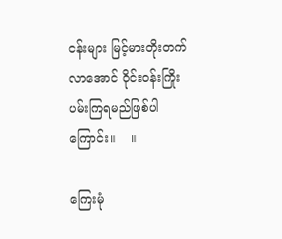ငန်းများ မြင့်မားတိုးတက်လာအောင် ဝိုင်းဝန်းကြိုးပမ်းကြရမည်ဖြစ်ပါကြောင်း။    ။

ကြေးမုံ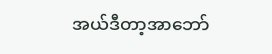အယ်ဒီတာ့အာဘော်